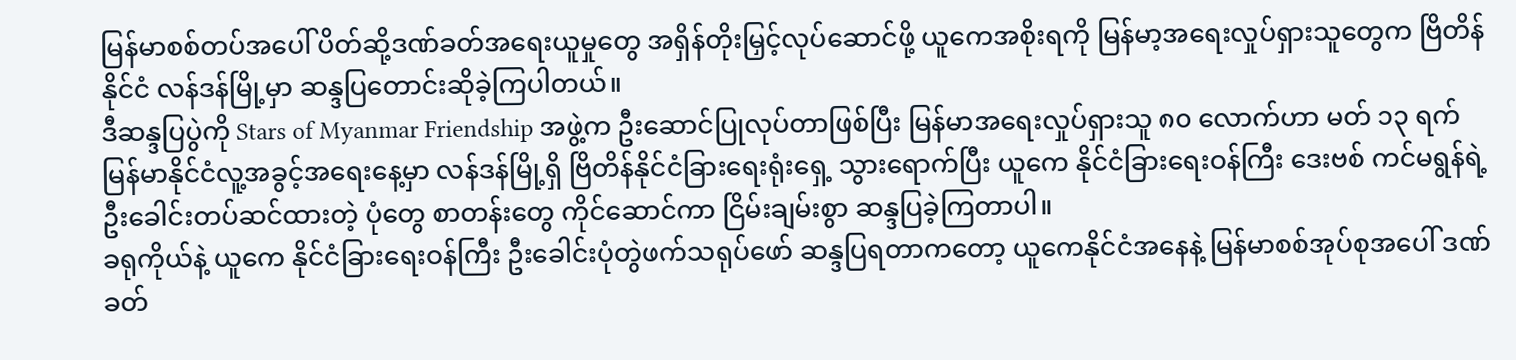မြန်မာစစ်တပ်အပေါ် ပိတ်ဆို့ဒဏ်ခတ်အရေးယူမှုတွေ အရှိန်တိုးမြှင့်လုပ်ဆောင်ဖို့ ယူကေအစိုးရကို မြန်မာ့အရေးလှုပ်ရှားသူတွေက ဗြိတိန်နိုင်ငံ လန်ဒန်မြို့မှာ ဆန္ဒပြတောင်းဆိုခဲ့ကြပါတယ်။
ဒီဆန္ဒပြပွဲကို Stars of Myanmar Friendship အဖွဲ့က ဦးဆောင်ပြုလုပ်တာဖြစ်ပြီး မြန်မာအရေးလှုပ်ရှားသူ ၈၀ လောက်ဟာ မတ် ၁၃ ရက် မြန်မာနိုင်ငံလူ့အခွင့်အရေးနေ့မှာ လန်ဒန်မြို့ရှိ ဗြိတိန်နိုင်ငံခြားရေးရုံးရှေ့ သွားရောက်ပြီး ယူကေ နိုင်ငံခြားရေးဝန်ကြီး ဒေးဗစ် ကင်မရွန်ရဲ့ ဦးခေါင်းတပ်ဆင်ထားတဲ့ ပုံတွေ စာတန်းတွေ ကိုင်ဆောင်ကာ ငြိမ်းချမ်းစွာ ဆန္ဒပြခဲ့ကြတာပါ။
ခရုကိုယ်နဲ့ ယူကေ နိုင်ငံခြားရေးဝန်ကြီး ဦးခေါင်းပုံတွဲဖက်သရုပ်ဖော် ဆန္ဒပြရတာကတော့ ယူကေနိုင်ငံအနေနဲ့ မြန်မာစစ်အုပ်စုအပေါ် ဒဏ်ခတ်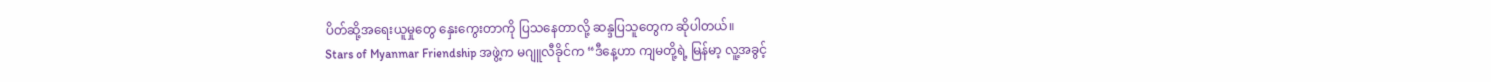ပိတ်ဆို့အရေးယူမှုတွေ နှေးကွေးတာကို ပြသနေတာလို့ ဆန္ဒပြသူတွေက ဆိုပါတယ်။
Stars of Myanmar Friendship အဖွဲ့က မဂျူလီခိုင်က “ဒီနေ့ဟာ ကျမတို့ရဲ့ မြန်မာ့ လူ့အခွင့်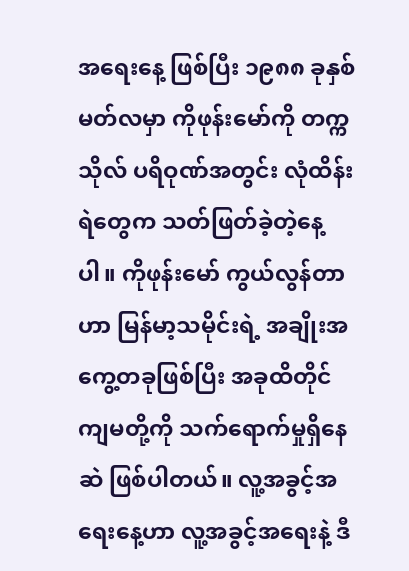အရေးနေ့ ဖြစ်ပြီး ၁၉၈၈ ခုနှစ် မတ်လမှာ ကိုဖုန်းမော်ကို တက္ကသိုလ် ပရိဝုဏ်အတွင်း လုံထိန်းရဲတွေက သတ်ဖြတ်ခဲ့တဲ့နေ့ပါ။ ကိုဖုန်းမော် ကွယ်လွန်တာဟာ မြန်မာ့သမိုင်းရဲ့ အချိုးအကွေ့တခုဖြစ်ပြီး အခုထိတိုင် ကျမတို့ကို သက်ရောက်မှုရှိနေဆဲ ဖြစ်ပါတယ်။ လူ့အခွင့်အရေးနေ့ဟာ လူ့အခွင့်အရေးနဲ့ ဒီ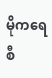မိုကရေစီ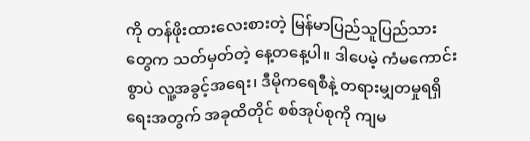ကို တန်ဖိုးထားလေးစားတဲ့ မြန်မာပြည်သူပြည်သားတွေက သတ်မှတ်တဲ့ နေ့တနေ့ပါ။ ဒါပေမဲ့ ကံမကောင်းစွာပဲ လူ့အခွင့်အရေး၊ ဒီမိုကရေစီနဲ့ တရားမျှတမှုရရှိရေးအတွက် အခုထိတိုင် စစ်အုပ်စုကို ကျမ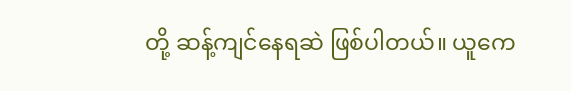တို့ ဆန့်ကျင်နေရဆဲ ဖြစ်ပါတယ်။ ယူကေ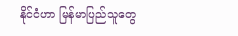နိုင်ငံဟာ မြန်မာပြည်သူတွေ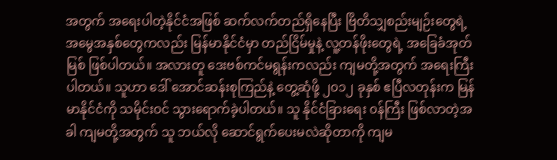အတွက် အရေးပါတဲ့နိုင်ငံအဖြစ် ဆက်လက်တည်ရှိနေပြီး ဗြိတိသျှစည်းမျဉ်းတွေရဲ့ အမွေအနှစ်တွေကလည်း မြန်မာနိုင်ငံမှာ တည်ငြိမ်မှုနဲ့ လူ့တန်ဖိုးတွေရဲ့ အခြေခံအုတ်မြစ် ဖြစ်ပါတယ်။ အလားတူ ဒေးဗစ်ကင်မရွန်းကလည်း ကျမတို့အတွက် အရေးကြီးပါတယ်။ သူဟာ ဒေါ် အောင်ဆန်းစုကြည်နဲ့ တွေ့ဆုံဖို့ ၂၀၁၂ ခုနှစ် ဧပြီလတုန်းက မြန်မာနိုင်ငံကို သမိုင်းဝင် သွားရောက်ခဲ့ပါတယ်။ သူ နိုင်ငံခြားရေး ၀န်ကြီး ဖြစ်လာတဲ့အခါ ကျမတို့အတွက် သူ ဘယ်လို ဆောင်ရွက်ပေးမလဲဆိုတာကို ကျမ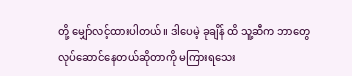တို့ မျှော်လင့်ထားပါတယ်။ ဒါပေမဲ့ ခုချိန် ထိ သူ့ဆီက ဘာတွေ လုပ်ဆောင်နေတယ်ဆိုတာကို မကြားရသေး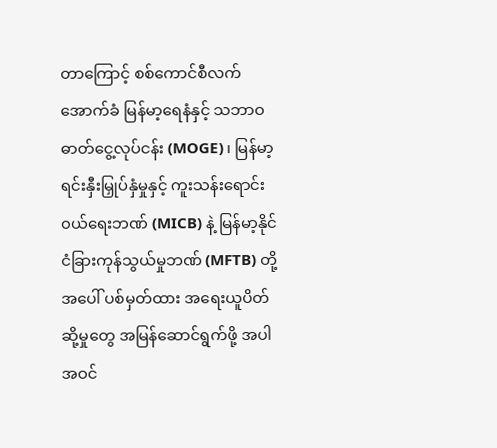တာကြောင့် စစ်ကောင်စီလက်အောက်ခံ မြန်မာ့ရေနံနှင့် သဘာဝဓာတ်ငွေ့လုပ်ငန်း (MOGE)၊ မြန်မာ့ရင်းနှီးမြှုပ်နှံမှုနှင့် ကူးသန်းရောင်း၀ယ်ရေးဘဏ် (MICB) နဲ့ မြန်မာ့နိုင်ငံခြားကုန်သွယ်မှုဘဏ် (MFTB) တို့အပေါ် ပစ်မှတ်ထား အရေးယူပိတ်ဆို့မှုတွေ အမြန်ဆောင်ရွက်ဖို့ အပါအဝင်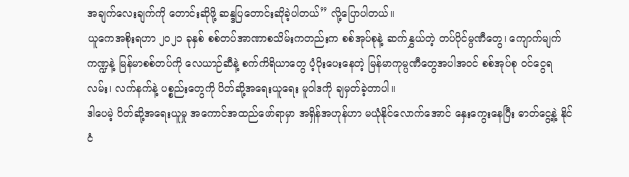အချက်လေးချက်ကို တောင်းဆိုဖို့ ဆန္ဒပြတောင်းဆိုခဲ့ပါတယ်” လို့ပြောပါတယ်။
ယူကေအစိုးရဟာ ၂၀၂၁ ခုနှစ် စစ်တပ်အာဏာစသိမ်းကတည်းက စစ်အုပ်စုနဲ့ ဆက်နွှယ်တဲ့ တပ်ပိုင်မ္ပဏီတွေ၊ ကျောက်မျက်ကဏ္ဍနဲ့ မြန်မာစစ်တပ်ကို လေယာဉ်ဆီနဲ့ စက်ကိရိယာတွေ ပံ့ပိုးပေးနေတဲ့ မြန်မာကုမ္ပဏီတွေအပါအဝင် စစ်အုပ်စု ၀င်ငွေရလမ်း၊ လက်နက်နဲ့ ပစ္စည်းတွေကို ပိတ်ဆို့အရေးယူရေး မူဝါဒကို ချမှတ်ခဲ့တာပါ။
ဒါပေမဲ့ ပိတ်ဆို့အရေးယူမှု အကောင်အထည်ဖော်ရာမှာ အရှိန်အဟုန်ဟာ မယုံနိုင်လောက်အောင် နှေးကွေးနေပြီး ဓာတ်ငွေ့နဲ့ နိုင်ငံ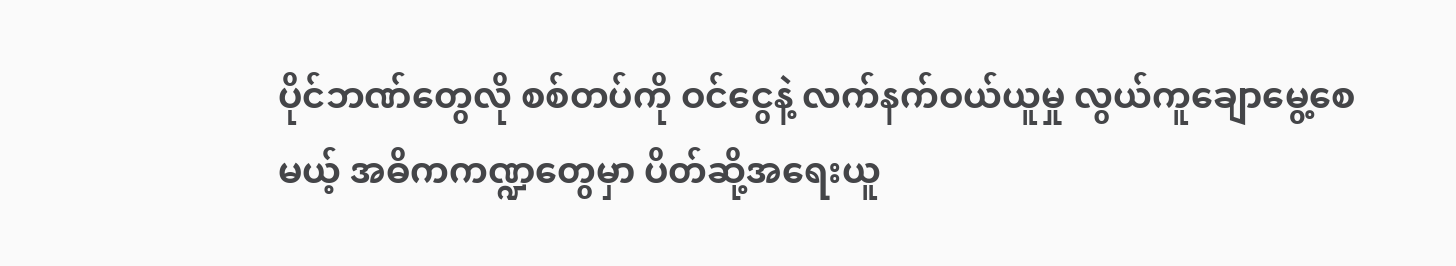ပိုင်ဘဏ်တွေလို စစ်တပ်ကို ဝင်ငွေနဲ့ လက်နက်ဝယ်ယူမှု လွယ်ကူချောမွေ့စေမယ့် အဓိကကဏ္ဍတွေမှာ ပိတ်ဆို့အရေးယူ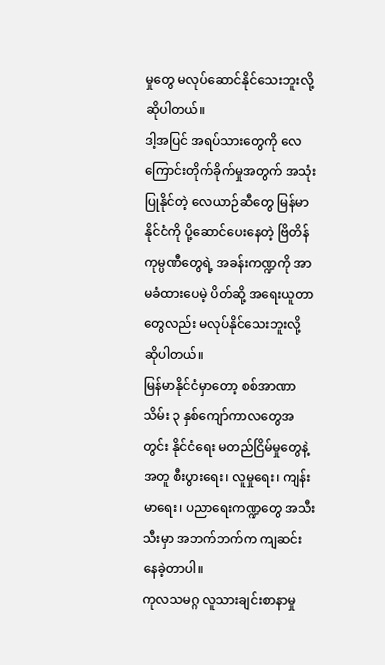မှုတွေ မလုပ်ဆောင်နိုင်သေးဘူးလို့ ဆိုပါတယ်။
ဒါ့အပြင် အရပ်သားတွေကို လေကြောင်းတိုက်ခိုက်မှုအတွက် အသုံးပြုနိုင်တဲ့ လေယာဉ်ဆီတွေ မြန်မာနိုင်ငံကို ပို့ဆောင်ပေးနေတဲ့ ဗြိတိန်ကုမ္ပဏီတွေရဲ့ အခန်းကဏ္ဍကို အာမခံထားပေမဲ့ ပိတ်ဆို့ အရေးယူတာတွေလည်း မလုပ်နိုင်သေးဘူးလို့ ဆိုပါတယ်။
မြန်မာနိုင်ငံမှာတော့ စစ်အာဏာသိမ်း ၃ နှစ်ကျော်ကာလတွေအတွင်း နိုင်ငံရေး မတည်ငြိမ်မှုတွေနဲ့အတူ စီးပွားရေး၊ လူမှုရေး၊ ကျန်းမာရေး၊ ပညာရေးကဏ္ဍတွေ အသီးသီးမှာ အဘက်ဘက်က ကျဆင်းနေခဲ့တာပါ။
ကုလသမဂ္ဂ လူသားချင်းစာနာမှု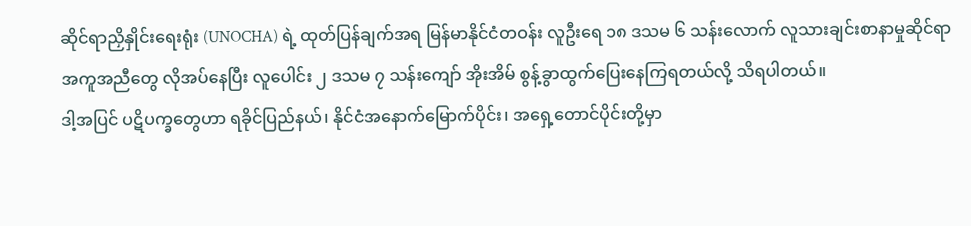ဆိုင်ရာညှိနှိုင်းရေးရုံး (UNOCHA) ရဲ့ ထုတ်ပြန်ချက်အရ မြန်မာနိုင်ငံတဝန်း လူဦးရေ ၁၈ ဒသမ ၆ သန်းလောက် လူသားချင်းစာနာမှုဆိုင်ရာ အကူအညီတွေ လိုအပ်နေပြီး လူပေါင်း ၂ ဒသမ ၇ သန်းကျော် အိုးအိမ် စွန့်ခွာထွက်ပြေးနေကြရတယ်လို့ သိရပါတယ်။
ဒါ့အပြင် ပဋိပက္ခတွေဟာ ရခိုင်ပြည်နယ်၊ နိုင်ငံအနောက်မြောက်ပိုင်း၊ အရှေ့တောင်ပိုင်းတို့မှာ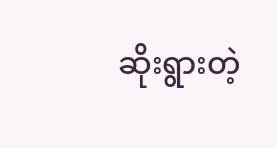ဆိုးရွားတဲ့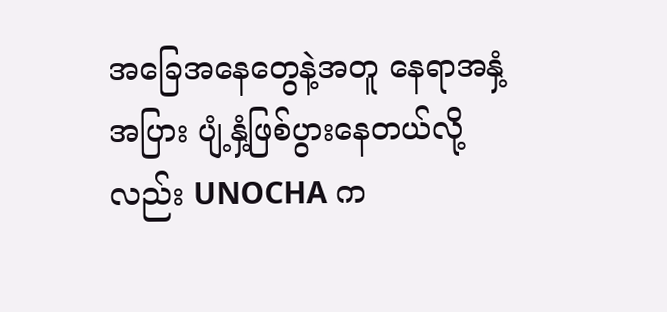အခြေအနေတွေနဲ့အတူ နေရာအနှံ့အပြား ပျံ့နှံ့ဖြစ်ပွားနေတယ်လို့လည်း UNOCHA က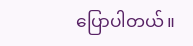ပြောပါတယ်။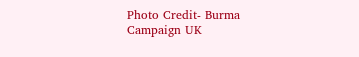Photo Credit- Burma Campaign UK